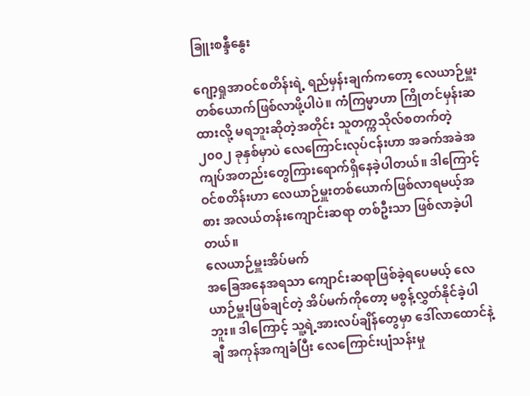ခြူးစန္ဒီနွေး

ဂျော့ရှုအာဝင်စတိန်းရဲ့ ရည်မှန်းချက်ကတော့ လေယာဉ်မှူးတစ်ယောက်ဖြစ်လာဖို့ပါပဲ။ ကံကြမ္မာဟာ ကြိုတင်မှန်းဆထားလို့ မရဘူးဆိုတဲ့အတိုင်း သူတက္ကသိုလ်စတက်တဲ့ ၂၀၀၂ ခုနှစ်မှာပဲ လေကြောင်းလုပ်ငန်းဟာ အခက်အခဲအကျပ်အတည်းတွေကြားရောက်ရှိနေခဲ့ပါတယ်။ ဒါကြောင့် ဝင်စတိန်းဟာ လေယာဉ်မှူးတစ်ယောက်ဖြစ်လာရမယ့်အစား အလယ်တန်းကျောင်းဆရာ တစ်ဦးသာ ဖြစ်လာခဲ့ပါတယ်။
လေယာဉ်မှူးအိပ်မက်
အခြေအနေအရသာ ကျောင်းဆရာဖြစ်ခဲ့ရပေမယ့် လေယာဉ်မှူးဖြစ်ချင်တဲ့ အိပ်မက်ကိုတော့ မစွန့်လွှတ်နိုင်ခဲ့ပါဘူး။ ဒါကြောင့် သူ့ရဲ့အားလပ်ချိန်တွေမှာ ဒေါ်လာထောင်နဲ့ချီ အကုန်အကျခံပြီး လေကြောင်းပျံသန်းမှု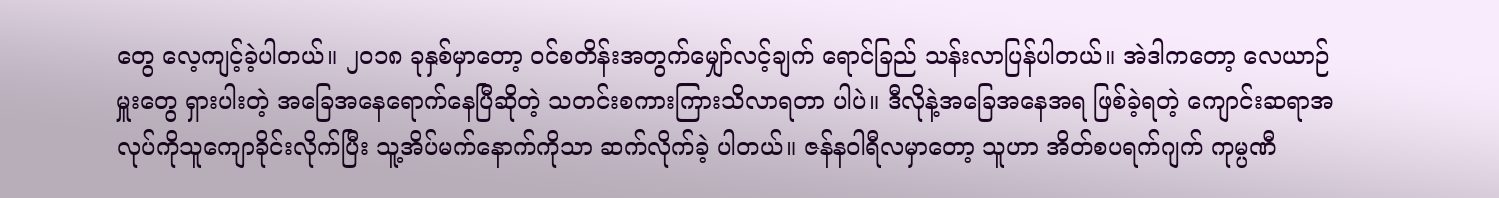တွေ လေ့ကျင့်ခဲ့ပါတယ်။ ၂၀၁၈ ခုနှစ်မှာတော့ ဝင်စတိန်းအတွက်မျှော်လင့်ချက် ရောင်ခြည် သန်းလာပြန်ပါတယ်။ အဲဒါကတော့ လေယာဉ်မှူးတွေ ရှားပါးတဲ့ အခြေအနေရောက်နေပြီဆိုတဲ့ သတင်းစကားကြားသိလာရတာ ပါပဲ။ ဒီလိုနဲ့အခြေအနေအရ ဖြစ်ခဲ့ရတဲ့ ကျောင်းဆရာအလုပ်ကိုသူကျောခိုင်းလိုက်ပြီး သူ့အိပ်မက်နောက်ကိုသာ ဆက်လိုက်ခဲ့ ပါတယ်။ ဇန်နဝါရီလမှာတော့ သူဟာ အိတ်စပရက်ဂျက် ကုမ္ပဏီ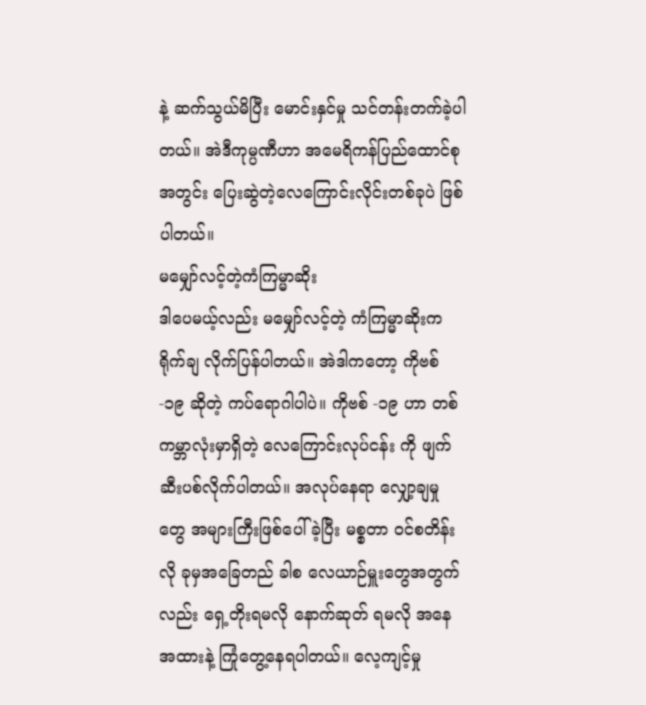နဲ့ ဆက်သွယ်မိပြီး မောင်းနှင်မှု သင်တန်းတက်ခဲ့ပါတယ်။ အဲဒီကုမ္ပဏီဟာ အမေရိကန်ပြည်ထောင်စုအတွင်း ပြေးဆွဲတဲ့လေကြောင်းလိုင်းတစ်ခုပဲ ဖြစ်ပါတယ်။
မမျှော်လင့်တဲ့ကံကြမ္မာဆိုး
ဒါပေမယ့်လည်း မမျှော်လင့်တဲ့ ကံကြမ္မာဆိုးက ရိုက်ချ လိုက်ပြန်ပါတယ်။ အဲဒါကတော့ ကိုဗစ်-၁၉ ဆိုတဲ့ ကပ်ရောဂါပါပဲ။ ကိုဗစ် -၁၉ ဟာ တစ်ကမ္ဘာလုံးမှာရှိတဲ့ လေကြောင်းလုပ်ငန်း ကို ဖျက်ဆီးပစ်လိုက်ပါတယ်။ အလုပ်နေရာ လျှော့ချမှုတွေ အများကြီးဖြစ်ပေါ်ခဲ့ပြီး မစ္စတာ ဝင်စတိန်းလို ခုမှအခြေတည် ခါစ လေယာဉ်မှူးတွေအတွက်လည်း ရှေ့တိုးရမလို နောက်ဆုတ် ရမလို အနေအထားနဲ့ ကြုံတွေ့နေရပါတယ်။ လေ့ကျင့်မှု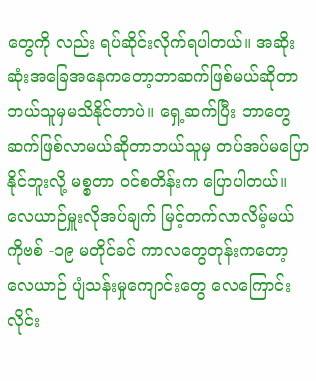တွေကို လည်း ရပ်ဆိုင်းလိုက်ရပါတယ်။ အဆိုးဆုံးအခြေအနေကတော့ဘာဆက်ဖြစ်မယ်ဆိုတာ ဘယ်သူမှမသိနိုင်တာပဲ။ ရှေ့ဆက်ပြီး ဘာတွေ ဆက်ဖြစ်လာမယ်ဆိုတာဘယ်သူမှ တပ်အပ်မပြော နိုင်ဘူးလို့ မစ္စတာ ဝင်စတိန်းက ပြောပါတယ်။
လေယာဉ်မှူးလိုအပ်ချက် မြင့်တက်လာလိမ့်မယ်
ကိုဗစ် -၁၉ မတိုင်ခင် ကာလတွေတုန်းကတော့ လေယာဉ် ပျံသန်းမှုကျောင်းတွေ လေကြောင်းလိုင်း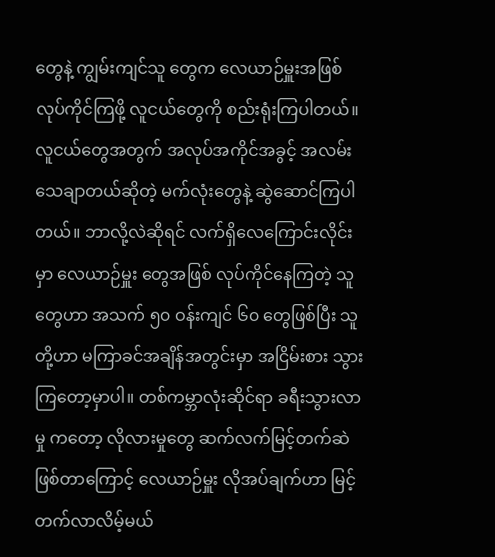တွေနဲ့ ကျွမ်းကျင်သူ တွေက လေယာဉ်မှူးအဖြစ် လုပ်ကိုင်ကြဖို့ လူငယ်တွေကို စည်းရုံးကြပါတယ်။ လူငယ်တွေအတွက် အလုပ်အကိုင်အခွင့် အလမ်းသေချာတယ်ဆိုတဲ့ မက်လုံးတွေနဲ့ ဆွဲဆောင်ကြပါတယ်။ ဘာလို့လဲဆိုရင် လက်ရှိလေကြောင်းလိုင်းမှာ လေယာဉ်မှူး တွေအဖြစ် လုပ်ကိုင်နေကြတဲ့ သူတွေဟာ အသက် ၅၀ ဝန်းကျင် ၆၀ တွေဖြစ်ပြီး သူတို့ဟာ မကြာခင်အချိန်အတွင်းမှာ အငြိမ်းစား သွားကြတော့မှာပါ။ တစ်ကမ္ဘာလုံးဆိုင်ရာ ခရီးသွားလာမှု ကတော့ လိုလားမှုတွေ ဆက်လက်မြင့်တက်ဆဲဖြစ်တာကြောင့် လေယာဉ်မှူး လိုအပ်ချက်ဟာ မြင့်တက်လာလိမ့်မယ်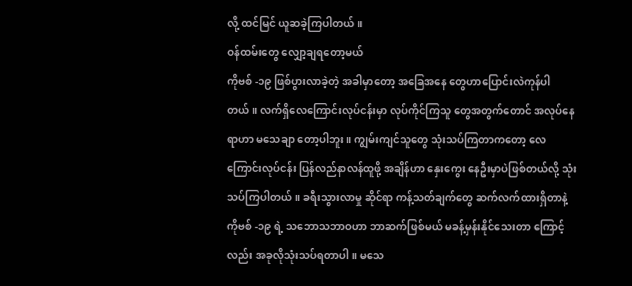လို့ ထင်မြင် ယူဆခဲ့ကြပါတယ်။
ဝန်ထမ်းတွေ လျှော့ချရတော့မယ်
ကိုဗစ် -၁၉ ဖြစ်ပွားလာခဲ့တဲ့ အခါမှာတော့ အခြေအနေ တွေဟာပြောင်းလဲကုန်ပါတယ်။ လက်ရှိလေကြောင်းလုပ်ငန်းမှာ လုပ်ကိုင်ကြသူ တွေအတွက်တောင် အလုပ်နေရာဟာ မသေချာ တော့ပါဘူး။ ကျွမ်းကျင်သူတွေ သုံးသပ်ကြတာကတော့ လေကြောင်းလုပ်ငန်း ပြန်လည်နာလန်ထူဖို့ အချိန်ဟာ နှေးကွေး နေဦးမှာပဲဖြစ်တယ်လို့ သုံးသပ်ကြပါတယ်။ ခရီးသွားလာမှု ဆိုင်ရာ ကန့်သတ်ချက်တွေ ဆက်လက်ထားရှိတာနဲ့ ကိုဗစ် -၁၉ ရဲ့ သဘောသဘာဝဟာ ဘာဆက်ဖြစ်မယ် မခန့်မှန်းနိုင်သေးတာ ကြောင့်လည်း အခုလိုသုံးသပ်ရတာပါ။ မသေ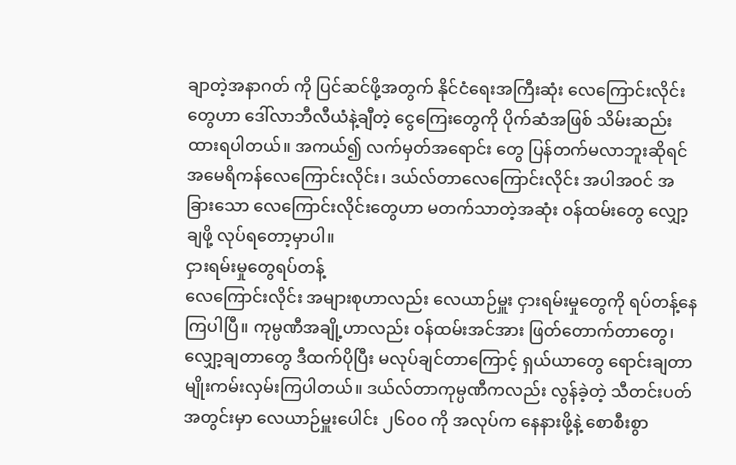ချာတဲ့အနာဂတ် ကို ပြင်ဆင်ဖို့အတွက် နိုင်ငံရေးအကြီးဆုံး လေကြောင်းလိုင်း တွေဟာ ဒေါ်လာဘီလီယံနဲ့ချီတဲ့ ငွေကြေးတွေကို ပိုက်ဆံအဖြစ် သိမ်းဆည်းထားရပါတယ်။ အကယ်၍ လက်မှတ်အရောင်း တွေ ပြန်တက်မလာဘူးဆိုရင် အမေရိကန်လေကြောင်းလိုင်း၊ ဒယ်လ်တာလေကြောင်းလိုင်း အပါအဝင် အခြားသော လေကြောင်းလိုင်းတွေဟာ မတက်သာတဲ့အဆုံး ဝန်ထမ်းတွေ လျှော့ချဖို့ လုပ်ရတော့မှာပါ။
ငှားရမ်းမှုတွေရပ်တန့်
လေကြောင်းလိုင်း အများစုဟာလည်း လေယာဉ်မှူး ငှားရမ်းမှုတွေကို ရပ်တန့်နေကြပါပြီ။ ကုမ္ပဏီအချို့ဟာလည်း ဝန်ထမ်းအင်အား ဖြတ်တောက်တာတွေ၊ လျှော့ချတာတွေ ဒီထက်ပိုပြီး မလုပ်ချင်တာကြောင့် ရှယ်ယာတွေ ရောင်းချတာ မျိုးကမ်းလှမ်းကြပါတယ်။ ဒယ်လ်တာကုမ္ပဏီကလည်း လွန်ခဲ့တဲ့ သီတင်းပတ်အတွင်းမှာ လေယာဉ်မှူးပေါင်း ၂၆၀၀ ကို အလုပ်က နေနားဖို့နဲ့ စောစီးစွာ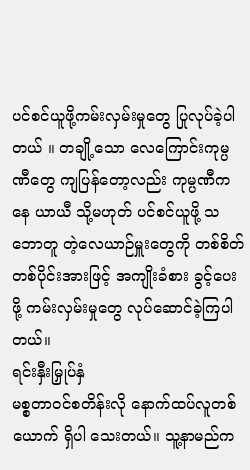ပင်စင်ယူဖို့ကမ်းလှမ်းမှုတွေ ပြုလုပ်ခဲ့ပါ တယ် ။ တချို့သော လေကြောင်းကုမ္ပဏီတွေ ကျပြန်တော့လည်း ကုမ္ပဏီကနေ ယာယီ သို့မဟုတ် ပင်စင်ယူဖို့ သဘောတူ တဲ့လေယာဉ်မှူးတွေကို တစ်စိတ်တစ်ပိုင်းအားဖြင့် အကျိုးခံစား ခွင့်ပေးဖို့ ကမ်းလှမ်းမှုတွေ လုပ်ဆောင်ခဲ့ကြပါတယ်။
ရင်းနှီးမြှုပ်နှံ
မစ္စတာဝင်စတိန်းလို နောက်ထပ်လူတစ်ယောက် ရှိပါ သေးတယ်။ သူ့နာမည်က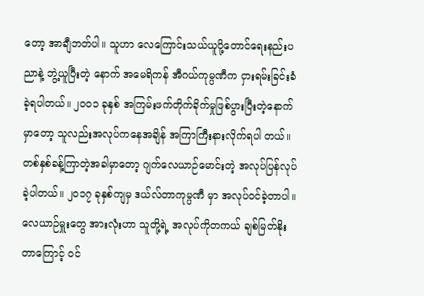တော့ အာချီဘတ်ပါ။ သူဟာ လေကြောင်းသယ်ယူပို့တောင်ရေးနည်းပညာနဲ့ ဘွဲ့ယူပြီးတဲ့ နောက် အမေရိကန် အီဂယ်ကုမ္ပဏီက ငှားရမ်းခြင်းခံခဲ့ရပါတယ်။ ၂၀၀၁ ခုနှစ် အကြမ်းဖက်တိုက်ခိုက်မှုဖြစ်ပွားပြီးတဲ့နောက်မှာတော့ သူလည်းအလုပ်ကနေအချိန် အကြာကြီးနားလိုက်ရပါ တယ်။ တစ်နှစ်ခန့်ကြာတဲ့အခါမှာတော့ ဂျက်လေယာဉ်မောင်းတဲ့ အလုပ်ပြန်လုပ်ခဲ့ပါတယ်။ ၂၀၁၇ ခုနှစ်ကျမှ ဒယ်လ်တာကုမ္ပဏီ မှာ အလုပ်ဝင်ခဲ့တာပါ။
လေယာဉ်မှူးတွေ အားလုံးဟာ သူတို့ရဲ့ အလုပ်ကိုတကယ် ချစ်မြတ်နိုးတာကြောင့် ဝင်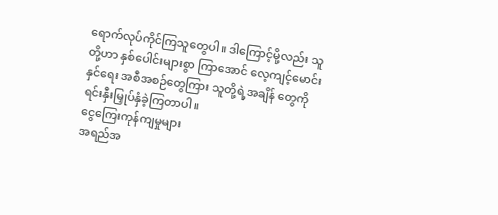ရောက်လုပ်ကိုင်ကြသူတွေပါ။ ဒါကြောင့်မို့လည်း သူတို့ဟာ နှစ်ပေါင်းများစွာ ကြာအောင် လေ့ကျင့်မောင်းနှင်ရေး အစီအစဉ်တွေကြား သူတို့ရဲ့အချိန် တွေကို ရင်းနှီးမြှုပ်နှံခဲ့ကြတာပါ။
ငွေကြေးကုန်ကျမှုများ
အရည်အ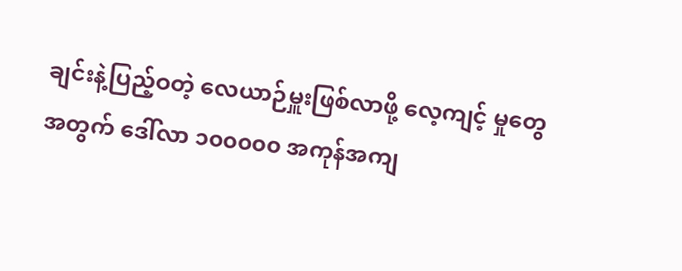ချင်းနဲ့ပြည့်ဝတဲ့ လေယာဉ်မှူးဖြစ်လာဖို့ လေ့ကျင့် မှုတွေအတွက် ဒေါ်လာ ၁၀၀၀၀၀ အကုန်အကျ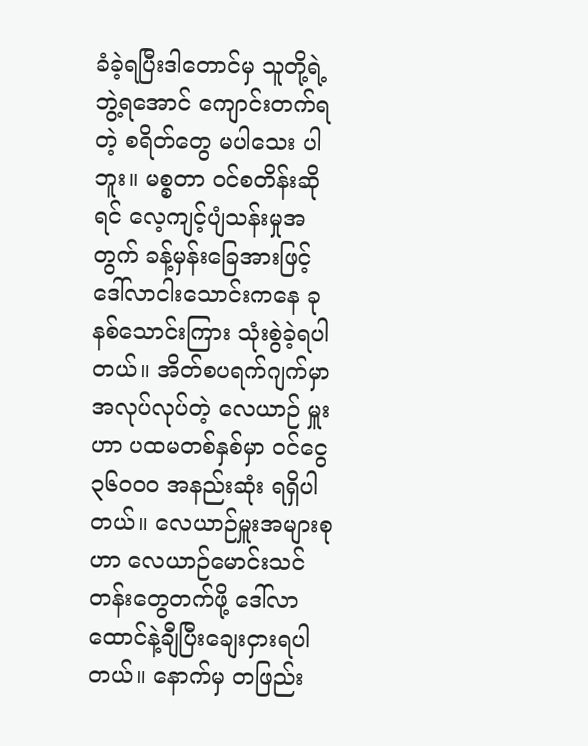ခံခဲ့ရပြီးဒါတောင်မှ သူတို့ရဲ့ ဘွဲ့ရအောင် ကျောင်းတက်ရတဲ့ စရိတ်တွေ မပါသေး ပါဘူး။ မစ္စတာ ဝင်စတိန်းဆိုရင် လေ့ကျင့်ပျံသန်းမှုအတွက် ခန့်မှန်းခြေအားဖြင့် ဒေါ်လာငါးသောင်းကနေ ခုနစ်သောင်းကြား သုံးစွဲခဲ့ရပါတယ်။ အိတ်စပရက်ဂျက်မှာ အလုပ်လုပ်တဲ့ လေယာဉ် မှူးဟာ ပထမတစ်နှစ်မှာ ဝင်ငွေ ၃၆၀၀၀ အနည်းဆုံး ရရှိပါတယ်။ လေယာဉ်မှူးအများစုဟာ လေယာဉ်မောင်းသင်တန်းတွေတက်ဖို့ ဒေါ်လာထောင်နဲ့ချီပြီးချေးငှားရပါတယ်။ နောက်မှ တဖြည်း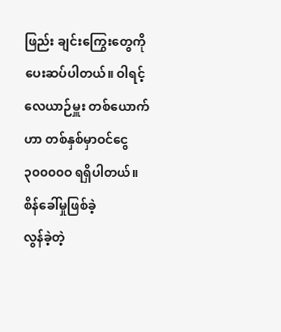ဖြည်း ချင်းကြွေးတွေကို ပေးဆပ်ပါတယ်။ ဝါရင့်လေယာဉ်မှူး တစ်ယောက်ဟာ တစ်နှစ်မှာဝင်ငွေ ၃၀၀၀၀ဝ ရရှိပါတယ်။
စိန်ခေါ်မှုဖြစ်ခဲ့
လွန်ခဲ့တဲ့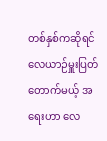တစ်နှစ်ကဆိုရင် လေယာဉ်မှူးပြတ်တောက်မယ့် အရေးဟာ လေ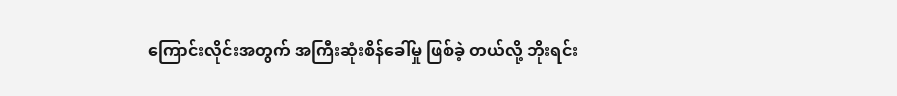ကြောင်းလိုင်းအတွက် အကြီးဆုံးစိန်ခေါ်မှု ဖြစ်ခဲ့ တယ်လို့ ဘိုးရင်း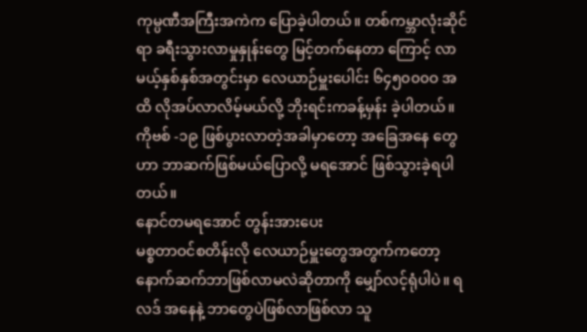ကုမ္ပဏီအကြီးအကဲက ပြောခဲ့ပါတယ်။ တစ်ကမ္ဘာလုံးဆိုင်ရာ ခရီးသွားလာမှုနှုန်းတွေ မြင့်တက်နေတာ ကြောင့် လာမယ့်နှစ်နှစ်အတွင်းမှာ လေယာဉ်မှူးပေါင်း ၆၄၅၀၀၀ဝ အထိ လိုအပ်လာလိမ့်မယ်လို့ ဘိုးရင်းကခန့်မှန်း ခဲ့ပါတယ်။ ကိုဗစ် -၁၉ ဖြစ်ပွားလာတဲ့အခါမှာတော့ အခြေအနေ တွေဟာ ဘာဆက်ဖြစ်မယ်ပြောလို့ မရအောင် ဖြစ်သွားခဲ့ရပါ တယ်။
နောင်တမရအောင် တွန်းအားပေး
မစ္စတာဝင်စတိန်းလို လေယာဉ်မှူးတွေအတွက်ကတော့နောက်ဆက်ဘာဖြစ်လာမလဲဆိုတာကို မျှော်လင့်ရုံပါပဲ။ ရလဒ် အနေနဲ့ ဘာတွေပဲဖြစ်လာဖြစ်လာ သူ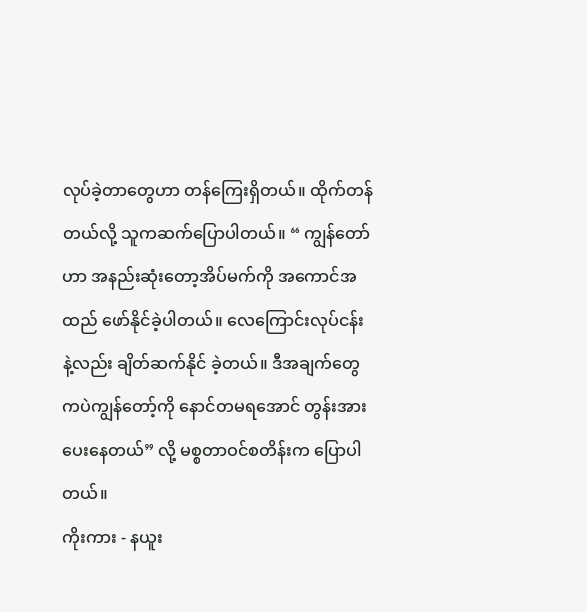လုပ်ခဲ့တာတွေဟာ တန်ကြေးရှိတယ်။ ထိုက်တန်တယ်လို့ သူကဆက်ပြောပါတယ်။ “ ကျွန်တော်ဟာ အနည်းဆုံးတော့အိပ်မက်ကို အကောင်အထည် ဖော်နိုင်ခဲ့ပါတယ်။ လေကြောင်းလုပ်ငန်းနဲ့လည်း ချိတ်ဆက်နိုင် ခဲ့တယ်။ ဒီအချက်တွေကပဲကျွန်တော့်ကို နောင်တမရအောင် တွန်းအားပေးနေတယ်” လို့ မစ္စတာဝင်စတိန်းက ပြောပါတယ်။
ကိုးကား - နယူး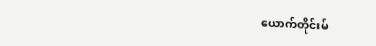ယောက်တိုင်းမ်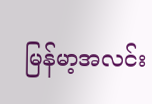မြန်မာ့အလင်း